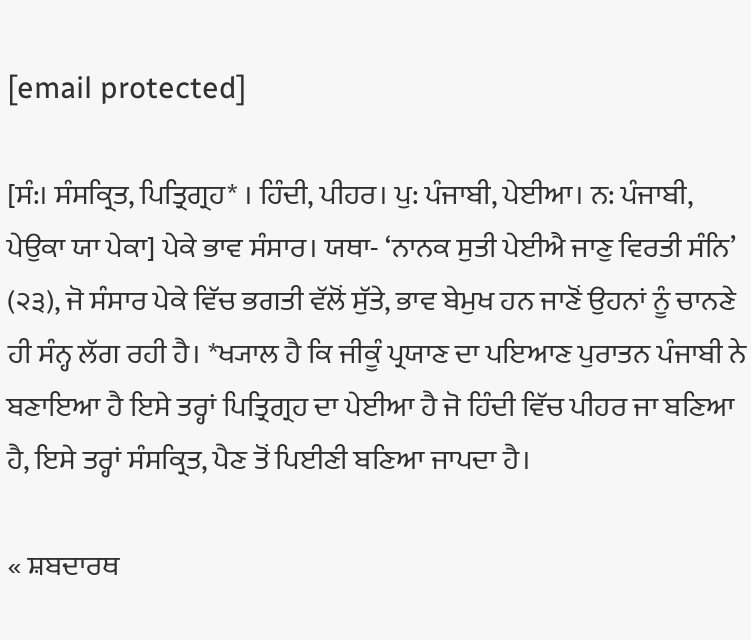[email protected]

[ਸੰ:। ਸੰਸਕ੍ਰਿਤ, ਪਿਤ੍ਰਿਗ੍ਰਹ* । ਹਿੰਦੀ, ਪੀਹਰ। ਪੁ: ਪੰਜਾਬੀ, ਪੇਈਆ। ਨ: ਪੰਜਾਬੀ, ਪੇਉਕਾ ਯਾ ਪੇਕਾ] ਪੇਕੇ ਭਾਵ ਸੰਸਾਰ। ਯਥਾ- ‘ਨਾਨਕ ਸੁਤੀ ਪੇਈਐ ਜਾਣੁ ਵਿਰਤੀ ਸੰਨਿ’ (੨੩), ਜੋ ਸੰਸਾਰ ਪੇਕੇ ਵਿੱਚ ਭਗਤੀ ਵੱਲੋਂ ਸੁੱਤੇ, ਭਾਵ ਬੇਮੁਖ ਹਨ ਜਾਣੋਂ ਉਹਨਾਂ ਨੂੰ ਚਾਨਣੇ ਹੀ ਸੰਨ੍ਹ ਲੱਗ ਰਹੀ ਹੈ। *ਖ੍ਯਾਲ ਹੈ ਕਿ ਜੀਕੂੰ ਪ੍ਰਯਾਣ ਦਾ ਪਇਆਣ ਪੁਰਾਤਨ ਪੰਜਾਬੀ ਨੇ ਬਣਾਇਆ ਹੈ ਇਸੇ ਤਰ੍ਹਾਂ ਪਿਤ੍ਰਿਗ੍ਰਹ ਦਾ ਪੇਈਆ ਹੈ ਜੋ ਹਿੰਦੀ ਵਿੱਚ ਪੀਹਰ ਜਾ ਬਣਿਆ ਹੈ, ਇਸੇ ਤਰ੍ਹਾਂ ਸੰਸਕ੍ਰਿਤ, ਪੈਣ ਤੋਂ ਪਿਈਣੀ ਬਣਿਆ ਜਾਪਦਾ ਹੈ।

« ਸ਼ਬਦਾਰਥ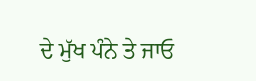ਦੇ ਮੁੱਖ ਪੰਨੇ ਤੇ ਜਾਓ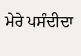ਮੇਰੇ ਪਸੰਦੀਦਾ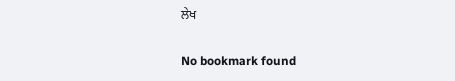ਲੇਖ

No bookmark found